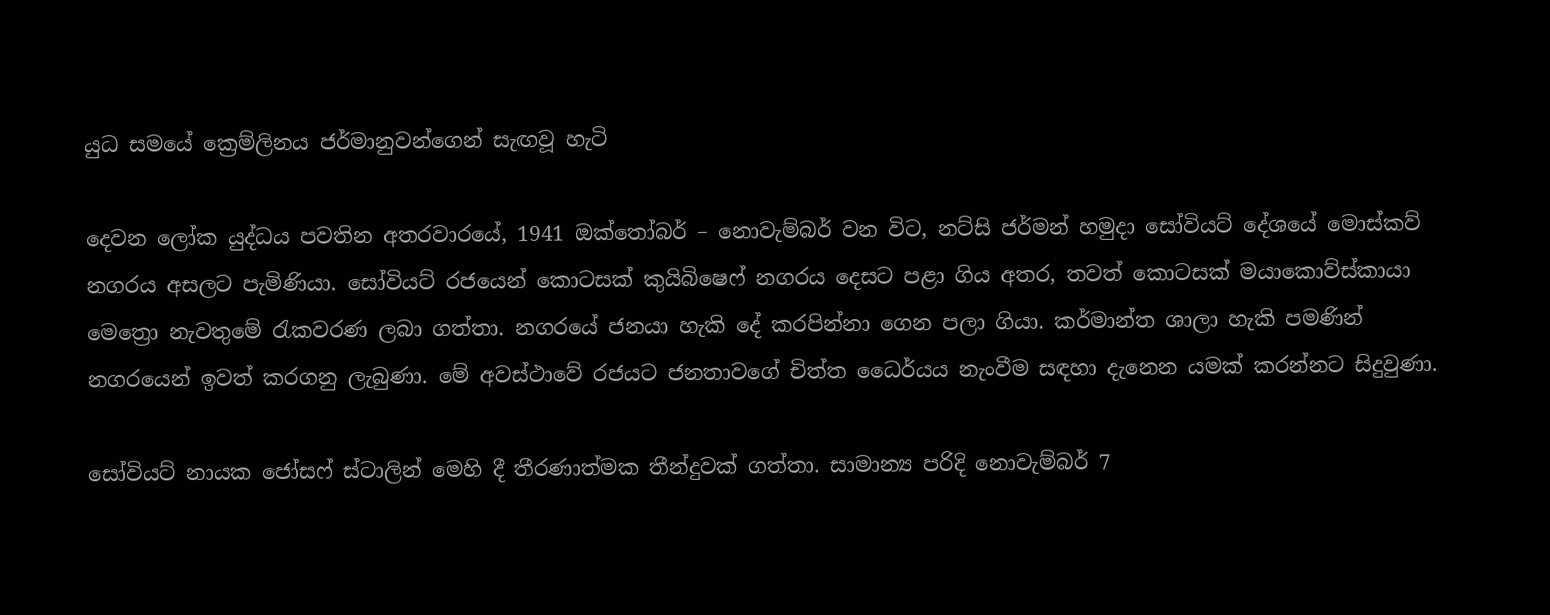යුධ සමයේ ක්‍රෙම්ලිනය ජර්මානුවන්ගෙන් සැඟවූ හැටි

දෙවන ලෝක යුද්ධය පවතින අතරවාරයේ, 1941 ඔක්තෝබර් – නොවැම්බර් වන විට, නට්සි ජර්මන් හමුදා සෝවියට් දේශයේ මොස්කව් නගරය අසලට පැමිණියා. සෝවියට් රජයෙන් කොටසක් කුයිබිෂෙෆ් නගරය දෙසට පළා ගිය අතර, තවත් කොටසක් මයාකොව්ස්කායා මෙත්‍රො නැවතුමේ රැකවරණ ලබා ගත්තා. නගරයේ ජනයා හැකි දේ කරපින්නා ගෙන පලා ගියා. කර්මාන්ත ශාලා හැකි පමණින් නගරයෙන් ඉවත් කරගනු ලැබුණා. මේ අවස්ථාවේ රජයට ජනතාවගේ චිත්ත ධෛර්යය නැංවීම සඳහා දැනෙන යමක් කරන්නට සිදුවුණා.

සෝවියට් නායක ජෝසෆ් ස්ටාලින් මෙහි දී තීරණාත්මක තීන්දුවක් ගත්තා. සාමාන්‍ය පරිදි නොවැම්බර් 7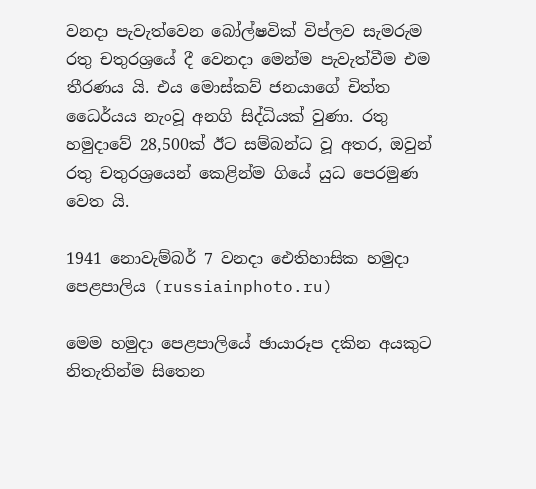වනදා පැවැත්වෙන බෝල්‍ෂවික් විප්ලව සැමරුම රතු චතුරශ්‍රයේ දී වෙනදා මෙන්ම පැවැත්වීම එම තීරණය යි. එය මොස්කව් ජනයාගේ චිත්ත ධෛර්යය නැංවූ අනගි සිද්ධියක් වුණා. රතු හමුදාවේ 28,500ක් ඊට සම්බන්ධ වූ අතර, ඔවුන් රතු චතුරශ්‍රයෙන් කෙළින්ම ගියේ යුධ පෙරමුණ වෙත යි.

1941 නොවැම්බර් 7 වනදා ඓතිහාසික හමුදා පෙළපාලිය (russiainphoto.ru)

මෙම හමුදා පෙළපාලියේ ඡායාරූප දකින අයකුට නිතැතින්ම සිතෙන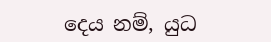දෙය නම්, යුධ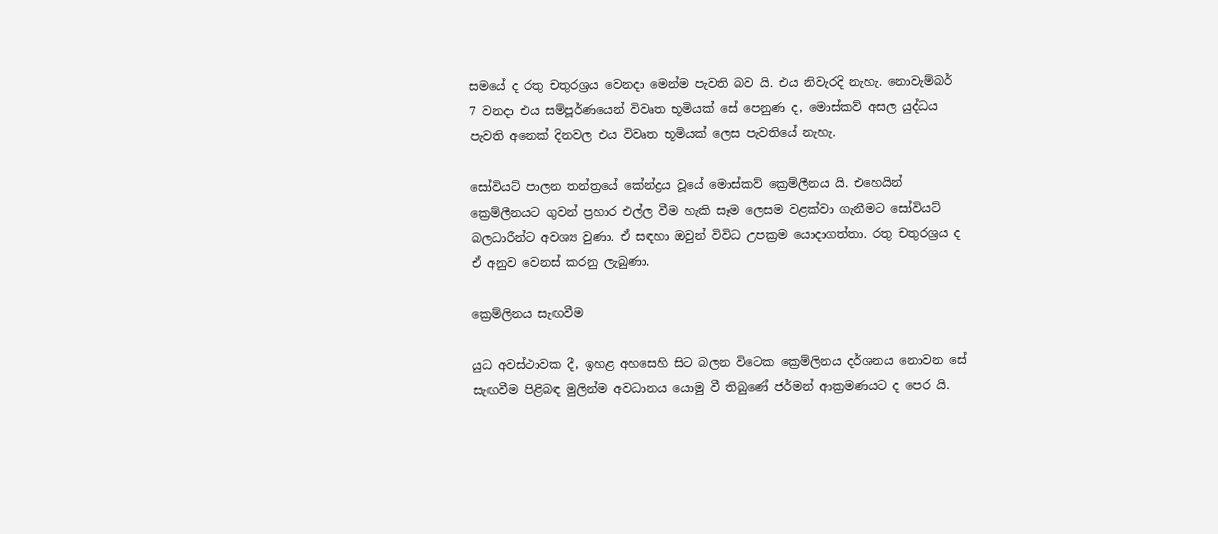සමයේ ද රතු චතුරශ්‍රය වෙනදා මෙන්ම පැවති බව යි. එය නිවැරදි නැහැ. නොවැම්බර් 7 වනදා එය සම්පූර්ණයෙන් විවෘත භූමියක් සේ පෙනුණ ද, මොස්කව් අසල යුද්ධය පැවති අනෙක් දිනවල එය විවෘත භූමියක් ලෙස පැවතියේ නැහැ.

සෝවියට් පාලන තන්ත්‍රයේ කේන්ද්‍රය වූයේ මොස්කව් ක්‍රෙම්ලීනය යි. එහෙයින් ක්‍රෙම්ලීනයට ගුවන් ප්‍රහාර එල්ල වීම හැකි සෑම ලෙසම වළක්වා ගැනීමට සෝවියට් බලධාරීන්ට අවශ්‍ය වුණා. ඒ සඳහා ඔවුන් විවිධ උපක්‍රම යොදාගත්තා. රතු චතුරශ්‍රය ද ඒ අනුව වෙනස් කරනු ලැබුණා.

ක්‍රෙම්ලිනය සැඟවීම

යුධ අවස්ථාවක දී, ඉහළ අහසෙහි සිට බලන විටෙක ක්‍රෙම්ලිනය දර්ශනය නොවන සේ සැඟවීම පිළිබඳ මුලින්ම අවධානය යොමු වී තිබුණේ ජර්මන් ආක්‍රමණයට ද පෙර යි.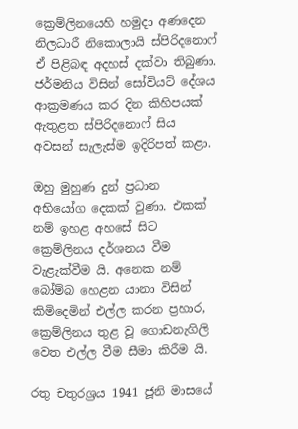ක්‍රෙම්ලිනයෙහි හමුදා අණදෙන නිලධාරී නිකොලායි ස්පිරිදනොෆ් ඒ පිළිබඳ අදහස් දක්වා තිබුණා. ජර්මනිය විසින් සෝවියට් දේශය ආක්‍රමණය කර දින කිහිපයක් ඇතුළත ස්පිරිදනොෆ් සිය අවසන් සැලැස්ම ඉදිරිපත් කළා.

ඔහු මුහුණ දුන් ප්‍රධාන අභියෝග දෙකක් වුණා. එකක් නම් ඉහළ අහසේ සිට ක්‍රෙම්ලිනය දර්ශනය වීම වැළැක්වීම යි. අනෙක නම් බෝම්බ හෙළන යානා විසින් කිමිදෙමින් එල්ල කරන ප්‍රහාර, ක්‍රෙම්ලිනය තුළ වූ ගොඩනැගිලි වෙත එල්ල වීම සීමා කිරීම යි.

රතු චතුරශ්‍රය 1941 ජූනි මාසයේ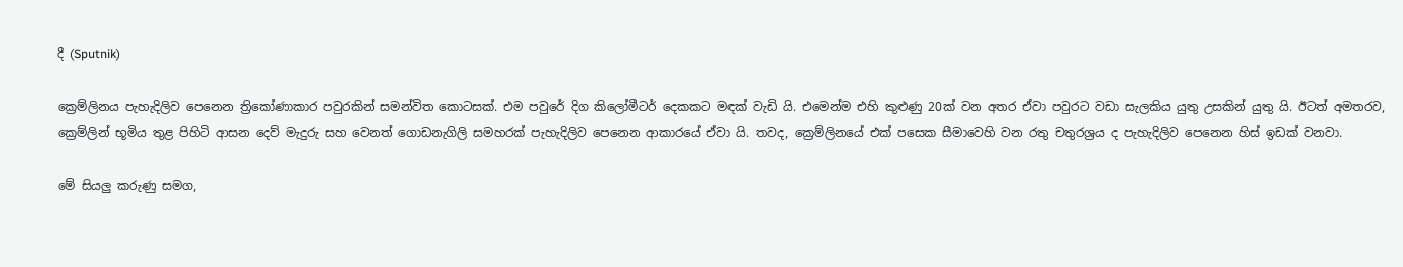දී (Sputnik)

ක්‍රෙම්ලිනය පැහැදිලිව පෙනෙන ත්‍රිකෝණාකාර පවුරකින් සමන්විත කොටසක්. එම පවුරේ දිග කිලෝමීටර් දෙකකට මඳක් වැඩි යි. එමෙන්ම එහි කුළුණු 20ක් වන අතර ඒවා පවුරට වඩා සැලකිය යුතු උසකින් යුතු යි. ඊටත් අමතරව, ක්‍රෙම්ලින් භූමිය තුළ පිහිටි ආසන දෙව් මැදුරු සහ වෙනත් ගොඩනැගිලි සමහරක් පැහැදිලිව පෙනෙන ආකාරයේ ඒවා යි. තවද, ක්‍රෙම්ලිනයේ එක් පසෙක සීමාවෙහි වන රතු චතුරශ්‍රය ද පැහැදිලිව පෙනෙන හිස් ඉඩක් වනවා.

මේ සියලු කරුණු සමග,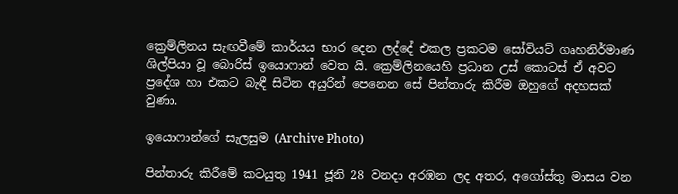ක්‍රෙම්ලිනය සැඟවීමේ කාර්යය භාර දෙන ලද්දේ එකල ප්‍රකටම සෝවියට් ගෘහනිර්මාණ ශිල්පියා වූ බොරිස් ඉයොෆාන් වෙත යි. ක්‍රෙම්ලිනයෙහි ප්‍රධාන උස් කොටස් ඒ අවට ප්‍රදේශ හා එකට බැඳී සිටින අයුරින් පෙනෙන සේ පින්තාරු කිරීම ඔහුගේ අදහසක් වුණා.

ඉයොෆාන්ගේ සැලසුම (Archive Photo)

පින්තාරු කිරීමේ කටයුතු 1941 ජූනි 28 වනදා අරඹන ලද අතර, අගෝස්තු මාසය වන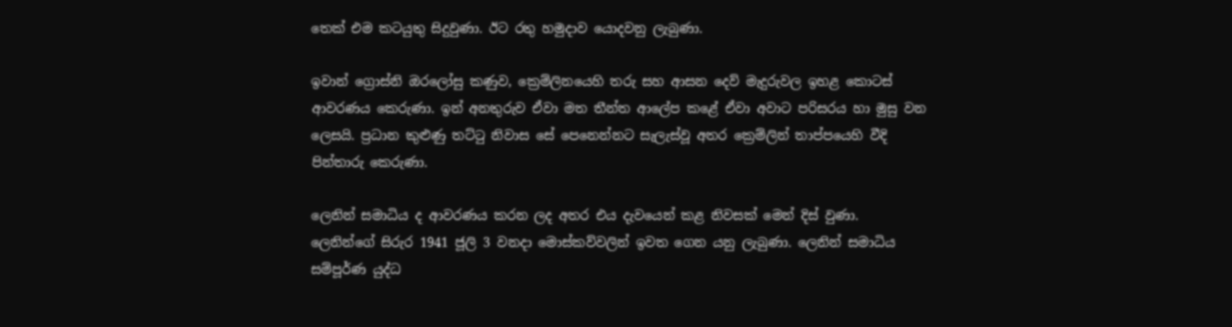තෙක් එම කටයුතු සිදුවුණා. ඊට රතු හමුදාව යොදවනු ලැබුණා.

ඉවාන් ග්‍රොස්නි ඔරලෝසු කණුව, ක්‍රෙම්ලිනයෙහි තරු සහ ආසන දෙව් මැදුරුවල ඉහළ කොටස් ආවරණය කෙරුණා. ඉන් අනතුරුව ඒවා මත තීන්ත ආලේප කළේ ඒවා අවාට පරිසරය හා මුසු වන ලෙසයි. ප්‍රධාන කුළුණු තට්ටු නිවාස සේ පෙනෙන්නට සැලැස්වූ අතර ක්‍රෙම්ලින් තාප්පයෙහි වීදි පින්තාරු කෙරුණා.

ලෙනින් සමාධිය ද ආවරණය කරන ලද අතර එය දැවයෙන් කළ නිවසක් මෙන් දිස් වුණා. ලෙනින්ගේ සිරුර 1941 ජූලි 3 වනදා මොස්කව්වලින් ඉවත ගෙන යනු ලැබුණා. ලෙනින් සමාධිය සම්පූර්ණ යුද්ධ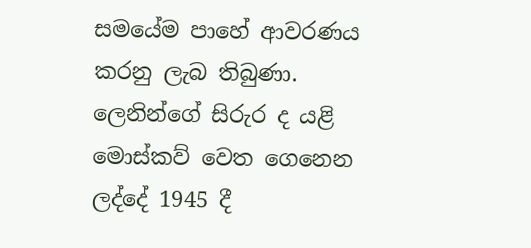සමයේම පාහේ ආවරණය කරනු ලැබ තිබුණා. ලෙනින්ගේ සිරුර ද යළි මොස්කව් වෙත ගෙනෙන ලද්දේ 1945 දී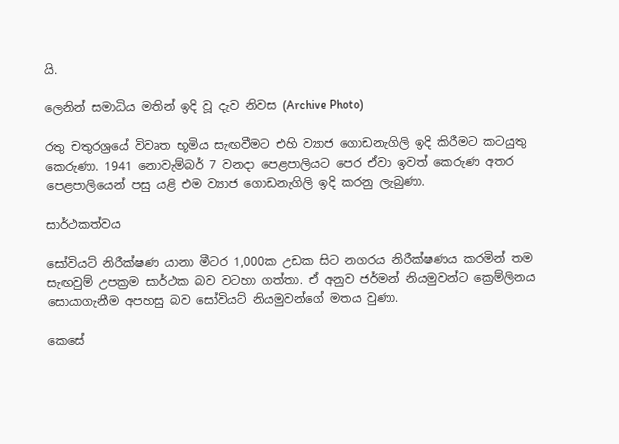යි.

ලෙනින් සමාධිය මතින් ඉදි වූ දැව නිවස (Archive Photo)

රතු චතුරශ්‍රයේ විවෘත භූමිය සැඟවීමට එහි ව්‍යාජ ගොඩනැගිලි ඉදි කිරීමට කටයුතු කෙරුණා. 1941 නොවැම්බර් 7 වනදා පෙළපාලියට පෙර ඒවා ඉවත් කෙරුණ අතර පෙළපාලියෙන් පසු යළි එම ව්‍යාජ ගොඩනැගිලි ඉදි කරනු ලැබුණා.

සාර්ථකත්වය

සෝවියට් නිරීක්ෂණ යානා මීටර 1,000ක උඩක සිට නගරය නිරීක්ෂණය කරමින් තම සැඟවුම් උපක්‍රම සාර්ථක බව වටහා ගත්තා. ඒ අනුව ජර්මන් නියමුවන්ට ක්‍රෙම්ලිනය සොයාගැනීම අපහසු බව සෝවියට් නියමුවන්ගේ මතය වුණා.

කෙසේ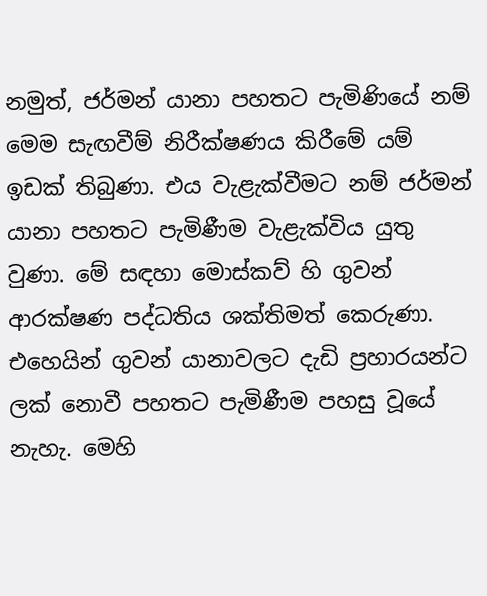නමුත්, ජර්මන් යානා පහතට පැමිණියේ නම් මෙම සැඟවීම් නිරීක්ෂණය කිරීමේ යම් ඉඩක් තිබුණා. එය වැළැක්වීමට නම් ජර්මන් යානා පහතට පැමිණීම වැළැක්විය යුතු වුණා. මේ සඳහා මොස්කව් හි ගුවන් ආරක්ෂණ පද්ධතිය ශක්තිමත් කෙරුණා. එහෙයින් ගුවන් යානාවලට දැඩි ප්‍රහාරයන්ට ලක් නොවී පහතට පැමිණීම පහසු වූයේ නැහැ. මෙහි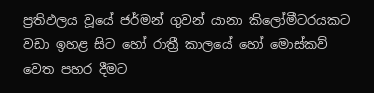ප්‍රතිඵලය වූයේ ජර්මන් ගුවන් යානා කිලෝමීටරයකට වඩා ඉහළ සිට හෝ රාත්‍රී කාලයේ හෝ මොස්කව් වෙත පහර දීමට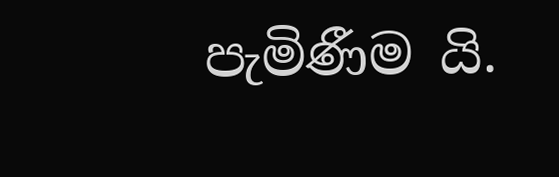පැමිණීම යි.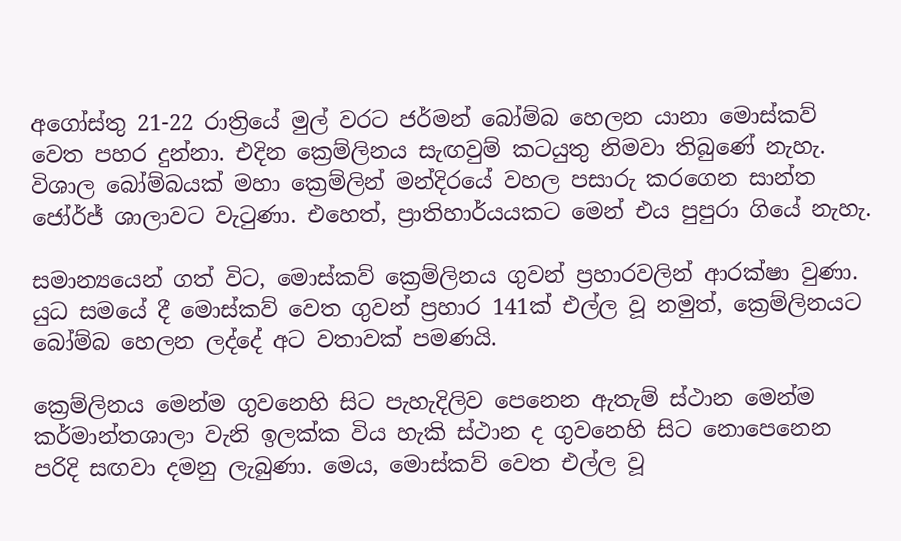අගෝස්තු 21-22 රාත්‍රියේ මුල් වරට ජර්මන් බෝම්බ හෙලන යානා මොස්කව් වෙත පහර දුන්නා. එදින ක්‍රෙම්ලිනය සැඟවුම් කටයුතු නිමවා තිබුණේ නැහැ. විශාල බෝම්බයක් මහා ක්‍රෙම්ලින් මන්දිරයේ වහල පසාරු කරගෙන සාන්ත ජෝර්ජ් ශාලාවට වැටුණා. එහෙත්, ප්‍රාතිහාර්යයකට මෙන් එය පුපුරා ගියේ නැහැ.

සමාන්‍යයෙන් ගත් විට, මොස්කව් ක්‍රෙම්ලිනය ගුවන් ප්‍රහාරවලින් ආරක්ෂා වුණා. යුධ සමයේ දී මොස්කව් වෙත ගුවන් ප්‍රහාර 141ක් එල්ල වූ නමුත්, ක්‍රෙම්ලිනයට බෝම්බ හෙලන ලද්දේ අට වතාවක් පමණයි.

ක්‍රෙම්ලිනය මෙන්ම ගුවනෙහි සිට පැහැදිලිව පෙනෙන ඇතැම් ස්ථාන මෙන්ම කර්මාන්තශාලා වැනි ඉලක්ක විය හැකි ස්ථාන ද ගුවනෙහි සිට නොපෙනෙන පරිදි සඟවා දමනු ලැබුණා. මෙය, මොස්කව් වෙත එල්ල වූ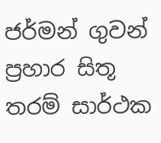ජර්මන් ගුවන් ප්‍රහාර සිතූ තරම් සාර්ථක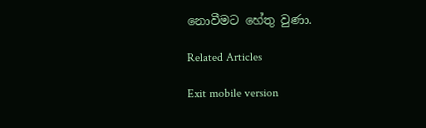නොවීමට හේතු වුණා.

Related Articles

Exit mobile version